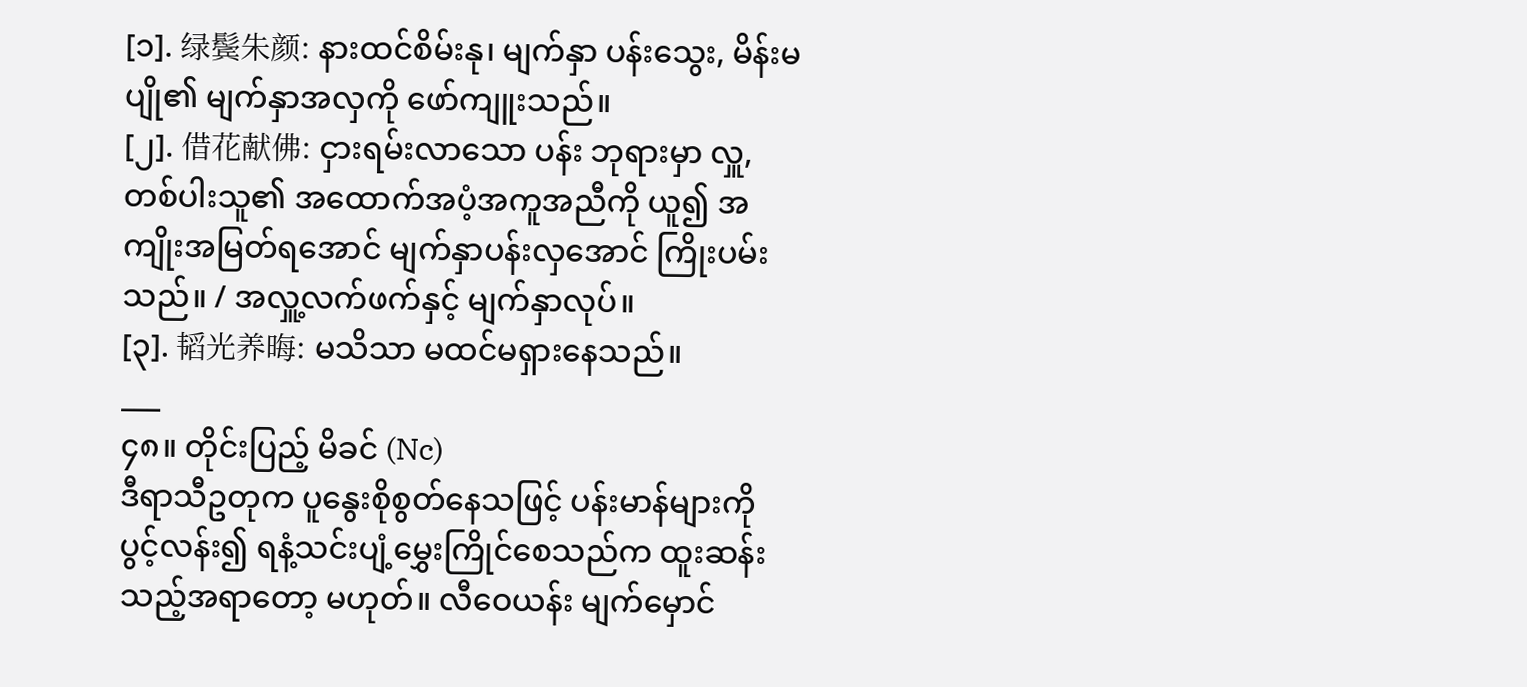[၁]. 绿鬓朱颜: နားထင်စိမ်းနု၊ မျက်နှာ ပန်းသွေး, မိန်းမပျို၏ မျက်နှာအလှကို ဖော်ကျူးသည်။
[၂]. 借花献佛: ငှားရမ်းလာသော ပန်း ဘုရားမှာ လှူ, တစ်ပါးသူ၏ အထောက်အပံ့အကူအညီကို ယူ၍ အကျိုးအမြတ်ရအောင် မျက်နှာပန်းလှအောင် ကြိုးပမ်းသည်။ / အလှူ့လက်ဖက်နှင့် မျက်နှာလုပ်။
[၃]. 韬光养晦: မသိသာ မထင်မရှားနေသည်။
___
၄၈။ တိုင်းပြည့် မိခင် (Nc)
ဒီရာသီဥတုက ပူနွေးစိုစွတ်နေသဖြင့် ပန်းမာန်များကို ပွင့်လန်း၍ ရနံ့သင်းပျံ့မွှေးကြိုင်စေသည်က ထူးဆန်းသည့်အရာတော့ မဟုတ်။ လီဝေယန်း မျက်မှောင်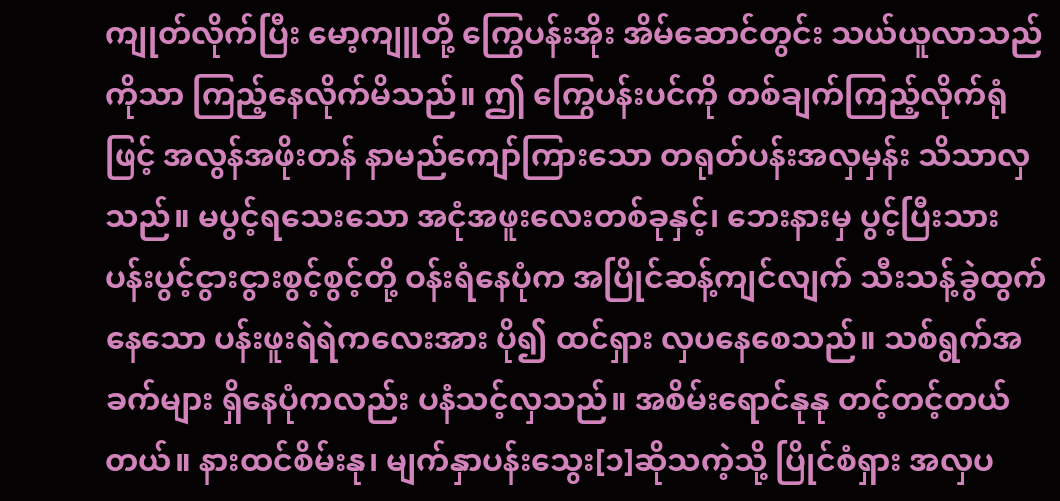ကျုတ်လိုက်ပြီး မော့ကျူတို့ ကြွေပန်းအိုး အိမ်ဆောင်တွင်း သယ်ယူလာသည်ကိုသာ ကြည့်နေလိုက်မိသည်။ ဤ ကြွေပန်းပင်ကို တစ်ချက်ကြည့်လိုက်ရုံဖြင့် အလွန်အဖိုးတန် နာမည်ကျော်ကြားသော တရုတ်ပန်းအလှမှန်း သိသာလှသည်။ မပွင့်ရသေးသော အငုံအဖူးလေးတစ်ခုနှင့်၊ ဘေးနားမှ ပွင့်ပြီးသား ပန်းပွင့်ငွားငွားစွင့်စွင့်တို့ ဝန်းရံနေပုံက အပြိုင်ဆန့်ကျင်လျက် သီးသန့်ခွဲထွက်နေသော ပန်းဖူးရဲရဲကလေးအား ပို၍ ထင်ရှား လှပနေစေသည်။ သစ်ရွက်အခက်များ ရှိနေပုံကလည်း ပနံသင့်လှသည်။ အစိမ်းရောင်နုနု တင့်တင့်တယ်တယ်။ နားထင်စိမ်းနု၊ မျက်နှာပန်းသွေး[၁]ဆိုသကဲ့သို့ ပြိုင်စံရှား အလှပ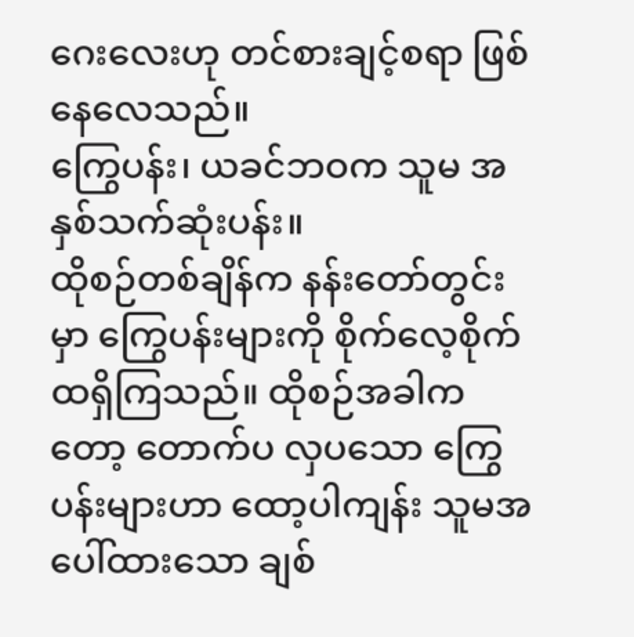ဂေးလေးဟု တင်စားချင့်စရာ ဖြစ်နေလေသည်။
ကြွေပန်း၊ ယခင်ဘဝက သူမ အနှစ်သက်ဆုံးပန်း။
ထိုစဉ်တစ်ချိန်က နန်းတော်တွင်းမှာ ကြွေပန်းများကို စိုက်လေ့စိုက်ထရှိကြသည်။ ထိုစဉ်အခါကတော့ တောက်ပ လှပသော ကြွေပန်းများဟာ ထော့ပါကျန်း သူမအပေါ်ထားသော ချစ်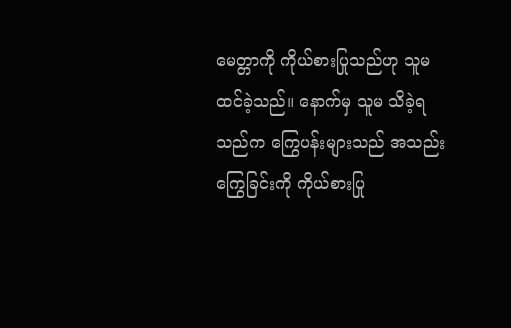မေတ္တာကို ကိုယ်စားပြုသည်ဟု သူမ ထင်ခဲ့သည်။ နောက်မှ သူမ သိခဲ့ရသည်က ကြွေပန်းများသည် အသည်းကြွေခြင်းကို ကိုယ်စားပြု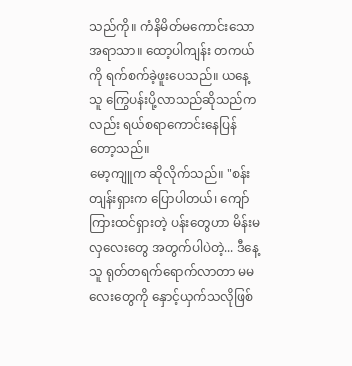သည်ကို။ ကံနိမိတ်မကောင်းသော အရာသာ။ ထော့ပါကျန်း တကယ်ကို ရက်စက်ခဲ့ဖူးပေသည်။ ယနေ့ သူ ကြွေပန်းပို့လာသည်ဆိုသည်ကလည်း ရယ်စရာကောင်းနေပြန်တော့သည်။
မော့ကျူက ဆိုလိုက်သည်။ "စန်းတျန်းရှားက ပြောပါတယ်၊ ကျော်ကြားထင်ရှားတဲ့ ပန်းတွေဟာ မိန်းမလှလေးတွေ အတွက်ပါပဲတဲ့... ဒီနေ့ သူ ရုတ်တရက်ရောက်လာတာ မမလေးတွေကို နှောင့်ယှက်သလိုဖြစ်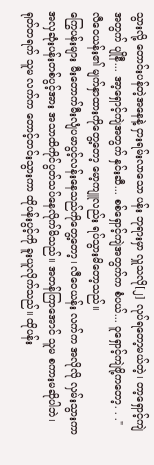သွားလို့ တောင်းပန်တဲ့အနေနဲ့ ငှားရမ်းလာသော ပန်း ဘုရားမှာ လှူသလို[၂] လုပ်ရတော့မယ်တဲ့၊ တာ့ရှောင့်ကျဲအတွက် ပျိုနီ... အာ့ရှောင့်ကျဲအတွက် နှင်းဆီ... စစ်ရှောင့်ကျဲအတွက်က စံပယ်... ဝူရှောင့်ကျဲဖို့ကတော့. . ."
လီဝေယန်း၏ မျက်နှာထားကိုတွေ့တော့ မော့ကျူလည်း ရပ်သွားမိတော့သည်။
ကြွေပန်းများ မီးတောက်မီးလျံပမာပွင့်လန်းနေသည်ကိုတွေ့တော့၊ လီဝေယန်း လက်က အလိုလို လှမ်းသွားကာ အလှဆုံးပန်းတစ်ပွင့်အား အသာထိကိုင်ပွတ်သပ်နေလိုက်မိသည်။ အတန်ကြာအောင် သူမ စကားမဆိုပါဘဲ၊ ရုတ်တရက် သူမ လက်က တောင့်တင်းသွားကာ ထိုပန်းပွင့်ကို ခူးယူလိုက်သည်။ ထိုပန်း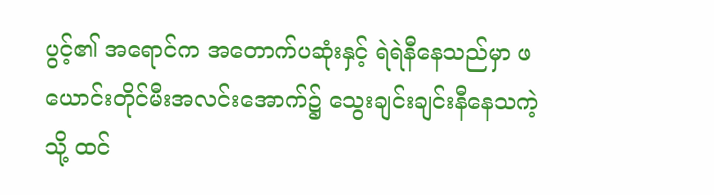ပွင့်၏ အရောင်က အတောက်ပဆုံးနှင့် ရဲရဲနီနေသည်မှာ ဖယောင်းတိုင်မီးအလင်းအောက်၌ သွေးချင်းချင်းနီနေသကဲ့သို့ ထင်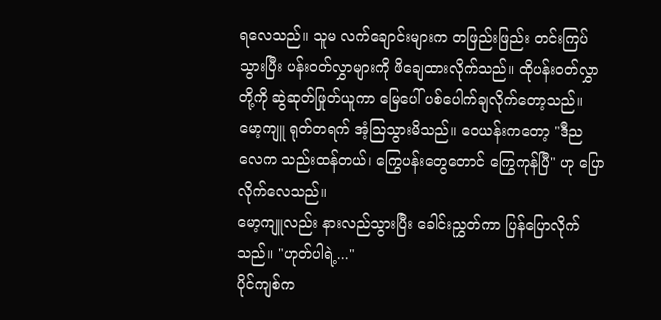ရလေသည်။ သူမ လက်ချောင်းများက တဖြည်းဖြည်း တင်းကြပ်သွားပြီး ပန်းဝတ်လွှာများကို ဖိချေထားလိုက်သည်။ ထိုပန်းဝတ်လွှာတို့ကို ဆွဲဆုတ်ဖြုတ်ယူကာ မြေပေါ် ပစ်ပေါက်ချလိုက်တော့သည်။
မော့ကျူ ရုတ်တရက် အံ့ဩသွားမိသည်။ ဝေယန်းကတော့ "ဒီည လေက သည်းထန်တယ်၊ ကြွေပန်းတွေတောင် ကြွေကုန်ပြီ" ဟု ပြောလိုက်လေသည်။
မော့ကျူလည်း နားလည်သွားပြီး ခေါင်းညွှတ်ကာ ပြန်ပြောလိုက်သည်။ "ဟုတ်ပါရဲ့..."
ပိုင်ကျစ်က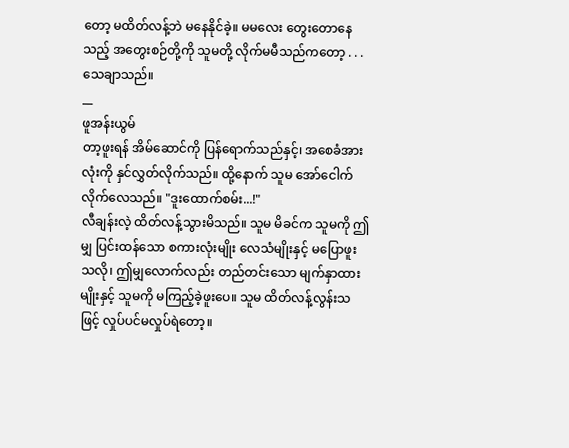တော့ မထိတ်လန့်ဘဲ မနေနိုင်ခဲ့။ မမလေး တွေးတောနေသည့် အတွေးစဉ်တို့ကို သူမတို့ လိုက်မမီသည်ကတော့ . . . သေချာသည်။
__
ဖူအန်းယွမ်
တာ့ဖူးရန် အိမ်ဆောင်ကို ပြန်ရောက်သည်နှင့်၊ အစေခံအားလုံးကို နှင်လွှတ်လိုက်သည်။ ထို့နောက် သူမ အော်ငေါက်လိုက်လေသည်။ "ဒူးထောက်စမ်း...!"
လီချန်းလဲ့ ထိတ်လန့်သွားမိသည်။ သူမ မိခင်က သူမကို ဤမျှ ပြင်းထန်သော စကားလုံးမျိုး လေသံမျိုးနှင့် မပြောဖူးသလို၊ ဤမျှလောက်လည်း တည်တင်းသော မျက်နှာထားမျိုးနှင့် သူမကို မကြည့်ခဲ့ဖူးပေ။ သူမ ထိတ်လန့်လွန်းသဖြင့် လှုပ်ပင်မလှုပ်ရဲတော့။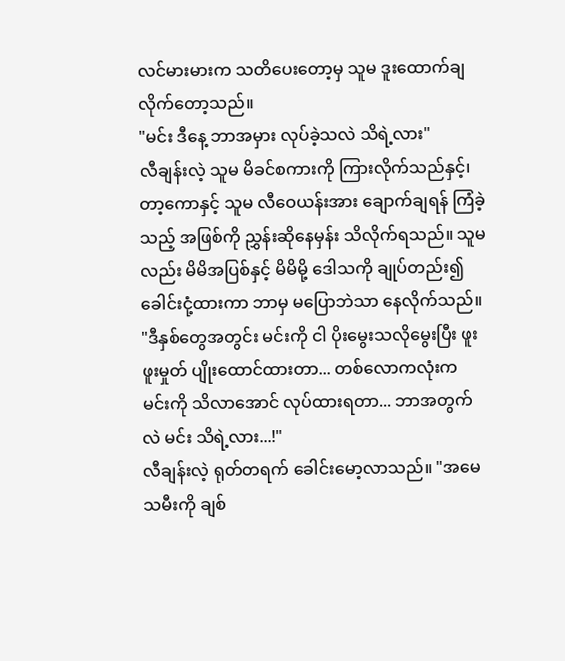လင်မားမားက သတိပေးတော့မှ သူမ ဒူးထောက်ချလိုက်တော့သည်။
"မင်း ဒီနေ့ ဘာအမှား လုပ်ခဲ့သလဲ သိရဲ့လား"
လီချန်းလဲ့ သူမ မိခင်စကားကို ကြားလိုက်သည်နှင့်၊ တာ့ကောနှင့် သူမ လီဝေယန်းအား ချောက်ချရန် ကြံခဲ့သည့် အဖြစ်ကို ညွှန်းဆိုနေမှန်း သိလိုက်ရသည်။ သူမလည်း မိမိအပြစ်နှင့် မိမိမို့ ဒေါသကို ချုပ်တည်း၍ ခေါင်းငုံ့ထားကာ ဘာမှ မပြောဘဲသာ နေလိုက်သည်။
"ဒီနှစ်တွေအတွင်း မင်းကို ငါ ပိုးမွေးသလိုမွေးပြီး ဖူးဖူးမှုတ် ပျိုးထောင်ထားတာ... တစ်လောကလုံးက မင်းကို သိလာအောင် လုပ်ထားရတာ... ဘာအတွက်လဲ မင်း သိရဲ့လား...!"
လီချန်းလဲ့ ရုတ်တရက် ခေါင်းမော့လာသည်။ "အမေ သမီးကို ချစ်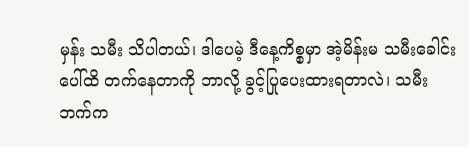မှန်း သမီး သိပါတယ်၊ ဒါပေမဲ့ ဒီနေ့ကိစ္စမှာ အဲ့မိန်းမ သမီးခေါင်းပေါ်ထိ တက်နေတာကို ဘာလို့ ခွင့်ပြုပေးထားရတာလဲ၊ သမီးဘက်က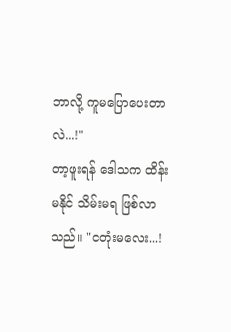ဘာလို့ ကူမပြောပေးတာလဲ...!"
တာ့ဖူးရန် ဒေါသက ထိန်းမနိုင် သိမ်းမရ ဖြစ်လာသည်။ "ငတုံးမလေး...!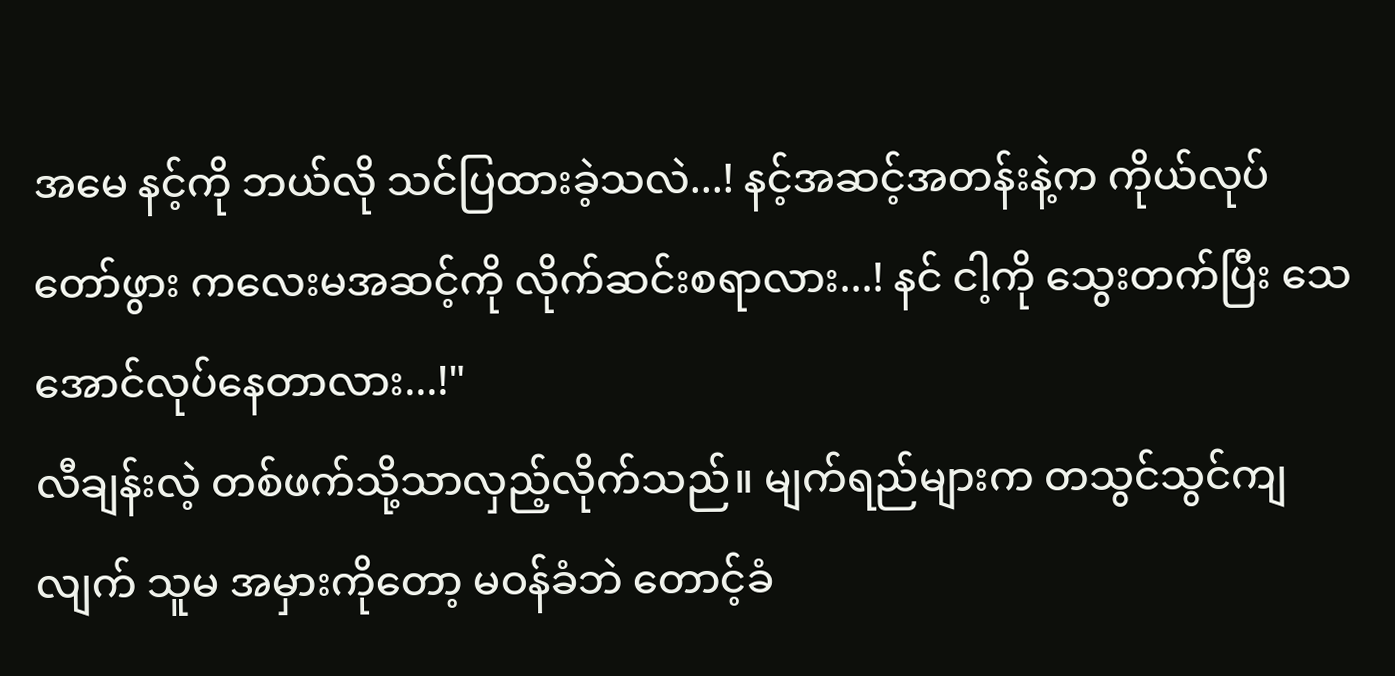အမေ နင့်ကို ဘယ်လို သင်ပြထားခဲ့သလဲ...! နင့်အဆင့်အတန်းနဲ့က ကိုယ်လုပ်တော်ဖွား ကလေးမအဆင့်ကို လိုက်ဆင်းစရာလား...! နင် ငါ့ကို သွေးတက်ပြီး သေအောင်လုပ်နေတာလား...!"
လီချန်းလဲ့ တစ်ဖက်သို့သာလှည့်လိုက်သည်။ မျက်ရည်များက တသွင်သွင်ကျလျက် သူမ အမှားကိုတော့ မဝန်ခံဘဲ တောင့်ခံ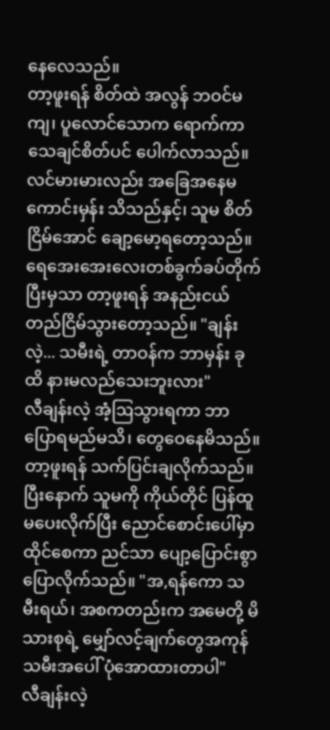နေလေသည်။
တာ့ဖူးရန် စိတ်ထဲ အလွန် ဘဝင်မကျ၊ ပူလောင်သောက ရောက်ကာ သေချင်စိတ်ပင် ပေါက်လာသည်။ လင်မားမားလည်း အခြေအနေမကောင်းမှန်း သိသည်နှင့်၊ သူမ စိတ်ငြိမ်အောင် ချော့မော့ရတော့သည်။ ရေအေးအေးလေးတစ်ခွက်ခပ်တိုက်ပြီးမှသာ တာ့ဖူးရန် အနည်းငယ် တည်ငြိမ်သွားတော့သည်။ "ချန်းလဲ့... သမီးရဲ့ တာဝန်က ဘာမှန်း ခုထိ နားမလည်သေးဘူးလား"
လီချန်းလဲ့ အံ့ဩသွားရကာ ဘာပြောရမည်မသိ၊ တွေဝေနေမိသည်။
တာ့ဖူးရန် သက်ပြင်းချလိုက်သည်။ ပြီးနောက် သူမကို ကိုယ်တိုင် ပြန်ထူမပေးလိုက်ပြီး ညောင်စောင်းပေါ်မှာ ထိုင်စေကာ ညင်သာ ပျော့ပြောင်းစွာ ပြောလိုက်သည်။ "အ,ရန်ကော သမီးရယ်၊ အစကတည်းက အမေတို့ မိသားစုရဲ့ မျှော်လင့်ချက်တွေအကုန် သမီးအပေါ် ပုံအောထားတာပါ"
လီချန်းလဲ့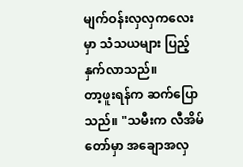မျက်ဝန်းလှလှကလေးမှာ သံသယများ ပြည့်နှက်လာသည်။
တာ့ဖူးရန်က ဆက်ပြောသည်။ "သမီးက လီအိမ်တော်မှာ အချောအလှ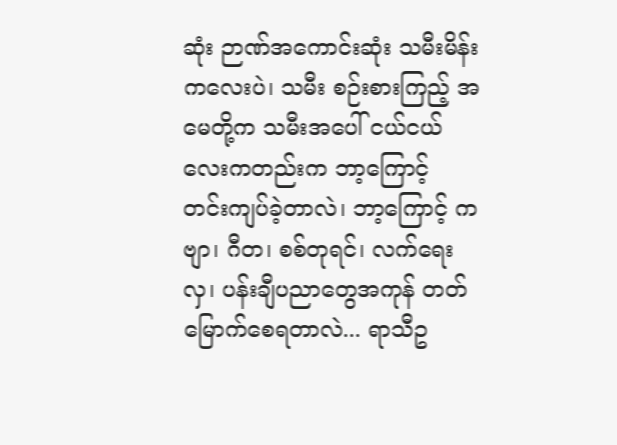ဆုံး ဉာဏ်အကောင်းဆုံး သမီးမိန်းကလေးပဲ၊ သမီး စဉ်းစားကြည့် အမေတို့က သမီးအပေါ် ငယ်ငယ်လေးကတည်းက ဘာ့ကြောင့် တင်းကျပ်ခဲ့တာလဲ၊ ဘာ့ကြောင့် ကဗျာ၊ ဂီတ၊ စစ်တုရင်၊ လက်ရေးလှ၊ ပန်းချီပညာတွေအကုန် တတ်မြောက်စေရတာလဲ... ရာသီဥ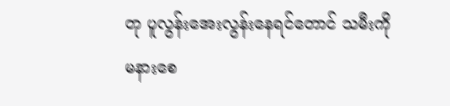တု ပူလွန်းအေးလွန်းနေရင်တောင် သမီးကို မနားစေ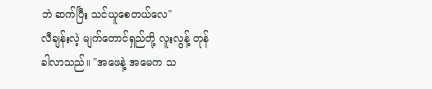ဘဲ ဆက်ပြီး သင်ယူစေတယ်လေ"
လီချန်းလဲ့ မျက်တောင်ရှည်တို့ လူးလွန့် တုန်ခါလာသည်။ "အဖေနဲ့ အမေက သ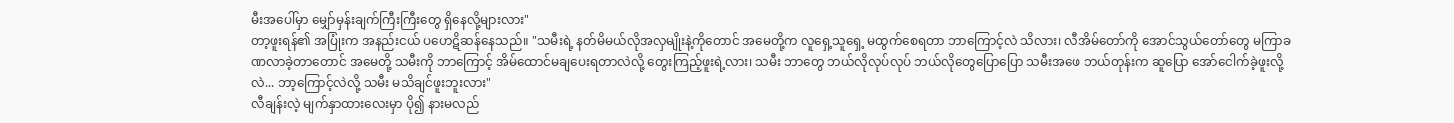မီးအပေါ်မှာ မျှော်မှန်းချက်ကြီးကြီးတွေ ရှိနေလို့များလား"
တာ့ဖူးရန်၏ အပြုံးက အနည်းငယ် ပဟေဋိဆန်နေသည်။ "သမီးရဲ့ နတ်မိမယ်လိုအလှမျိုးနဲ့ကိုတောင် အမေတို့က လူရှေ့သူရှေ့ မထွက်စေရတာ ဘာကြောင့်လဲ သိလား၊ လီအိမ်တော်ကို အောင်သွယ်တော်တွေ မကြာခဏလာခဲ့တာတောင် အမေတို့ သမီးကို ဘာကြောင့် အိမ်ထောင်မချပေးရတာလဲလို့ တွေးကြည့်ဖူးရဲ့လား၊ သမီး ဘာတွေ ဘယ်လိုလုပ်လုပ် ဘယ်လိုတွေပြောပြော သမီးအဖေ ဘယ်တုန်းက ဆူပြော အော်ငေါက်ခဲ့ဖူးလို့လဲ... ဘာ့ကြောင့်လဲလို့ သမီး မသိချင်ဖူးဘူးလား"
လီချန်းလဲ့ မျက်နှာထားလေးမှာ ပို၍ နားမလည်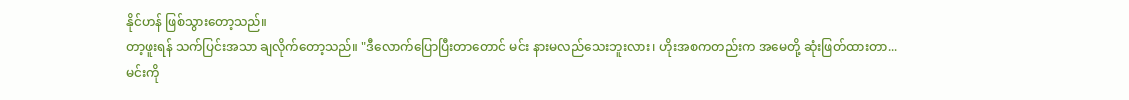နိုင်ဟန် ဖြစ်သွားတော့သည်။
တာ့ဖူးရန် သက်ပြင်းအသာ ချလိုက်တော့သည်။ "ဒီလောက်ပြောပြီးတာတောင် မင်း နားမလည်သေးဘူးလား၊ ဟိုးအစကတည်းက အမေတို့ ဆုံးဖြတ်ထားတာ... မင်းကို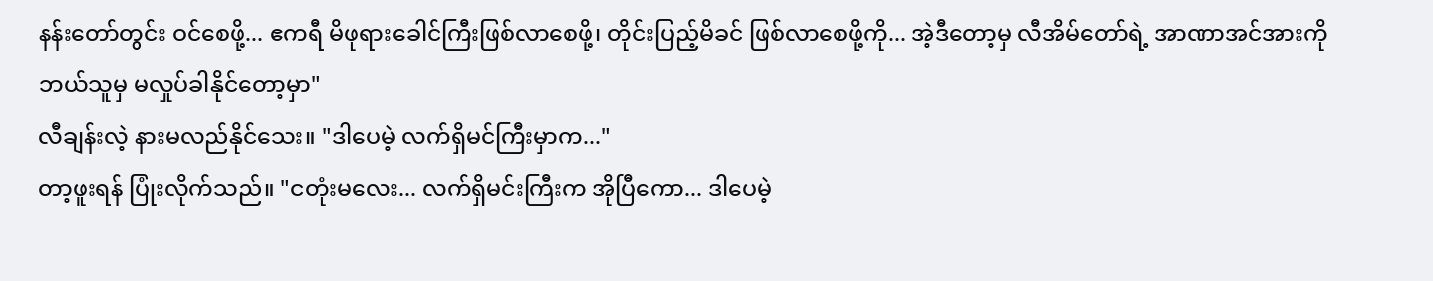နန်းတော်တွင်း ဝင်စေဖို့... ဧကရီ မိဖုရားခေါင်ကြီးဖြစ်လာစေဖို့၊ တိုင်းပြည့်မိခင် ဖြစ်လာစေဖို့ကို... အဲ့ဒီတော့မှ လီအိမ်တော်ရဲ့ အာဏာအင်အားကို ဘယ်သူမှ မလှုပ်ခါနိုင်တော့မှာ"
လီချန်းလဲ့ နားမလည်နိုင်သေး။ "ဒါပေမဲ့ လက်ရှိမင်ကြီးမှာက..."
တာ့ဖူးရန် ပြုံးလိုက်သည်။ "ငတုံးမလေး... လက်ရှိမင်းကြီးက အိုပြီကော... ဒါပေမဲ့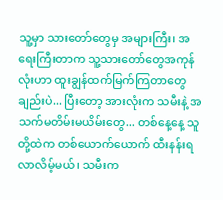သူ့မှာ သားတော်တွေမှ အများကြီး၊ အရေးကြီးတာက သူ့သားတော်တွေအကုန်လုံးဟာ ထူးချွန်ထက်မြက်ကြတာတွေ ချည်းပဲ... ပြီးတော့ အားလုံးက သမီးနဲ့ အသက်မတိမ်းမယိမ်းတွေ... တစ်နေ့နေ့ သူတို့ထဲက တစ်ယောက်ယောက် ထီးနန်းရလာလိမ့်မယ်၊ သမီးက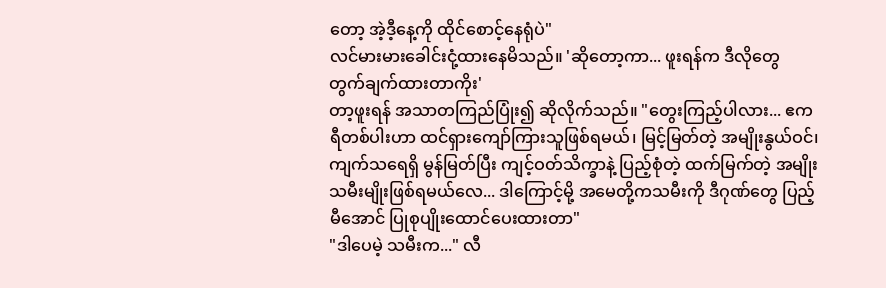တော့ အဲ့ဒီ့နေ့ကို ထိုင်စောင့်နေရုံပဲ"
လင်မားမားခေါင်းငုံ့ထားနေမိသည်။ 'ဆိုတော့ကာ... ဖူးရန်က ဒီလိုတွေ တွက်ချက်ထားတာကိုး'
တာ့ဖူးရန် အသာတကြည်ပြုံး၍ ဆိုလိုက်သည်။ "တွေးကြည့်ပါလား... ဧကရီတစ်ပါးဟာ ထင်ရှားကျော်ကြားသူဖြစ်ရမယ်၊ မြင့်မြတ်တဲ့ အမျိုးနွယ်ဝင်၊ ကျက်သရေရှိ မွန်မြတ်ပြီး ကျင့်ဝတ်သိက္ခာနဲ့ ပြည့်စုံတဲ့ ထက်မြက်တဲ့ အမျိုးသမီးမျိုးဖြစ်ရမယ်လေ... ဒါကြောင့်မို့ အမေတို့ကသမီးကို ဒီဂုဏ်တွေ ပြည့်မီအောင် ပြုစုပျိုးထောင်ပေးထားတာ"
"ဒါပေမဲ့ သမီးက..." လီ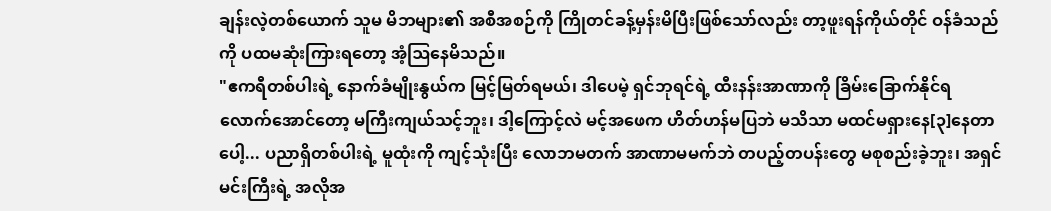ချန်းလဲ့တစ်ယောက် သူမ မိဘများ၏ အစီအစဉ်ကို ကြိုတင်ခန့်မှန်းမိပြီးဖြစ်သော်လည်း တာ့ဖူးရန်ကိုယ်တိုင် ဝန်ခံသည်ကို ပထမဆုံးကြားရတော့ အံ့ဩနေမိသည်။
"ဧကရီတစ်ပါးရဲ့ နောက်ခံမျိုးနွယ်က မြင့်မြတ်ရမယ်၊ ဒါပေမဲ့ ရှင်ဘုရင်ရဲ့ ထီးနန်းအာဏာကို ခြိမ်းခြောက်နိုင်ရလောက်အောင်တော့ မကြီးကျယ်သင့်ဘူး၊ ဒါ့ကြောင့်လဲ မင့်အဖေက ဟိတ်ဟန်မပြဘဲ မသိသာ မထင်မရှားနေ[၃]နေတာပေါ့... ပညာရှိတစ်ပါးရဲ့ မူထုံးကို ကျင့်သုံးပြီး လောဘမတက် အာဏာမမက်ဘဲ တပည့်တပန်းတွေ မစုစည်းခဲ့ဘူး၊ အရှင်မင်းကြီးရဲ့ အလိုအ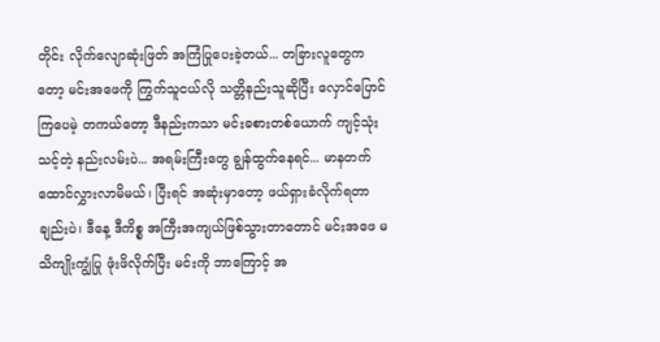တိုင်း လိုက်လျောဆုံးဖြတ် အကြံပြုပေးခဲ့တယ်... တခြားလူတွေကတော့ မင်းအဖေကို ကြွက်သူငယ်လို သတ္တိနည်းသူဆိုပြီး လှောင်ပြောင်ကြပေမဲ့ တကယ်တော့ ဒီနည်းကသာ မင်းခစားတစ်ယောက် ကျင့်သုံးသင့်တဲ့ နည်းလမ်းပဲ... အရမ်းကြီးတွေ ချွန်ထွက်နေရင်... မာနတက်ထောင်လွှားလာမိမယ်၊ ပြီးရင် အဆုံးမှာတော့ ဖယ်ရှားခံလိုက်ရတာချည်းပဲ၊ ဒီနေ့ ဒီကိစ္စ အကြီးအကျယ်ဖြစ်သွားတာတောင် မင်းအဖေ မသိကျိုးကျွံပြု ဖုံးဖိလိုက်ပြီး မင်းကို ဘာကြောင့် အ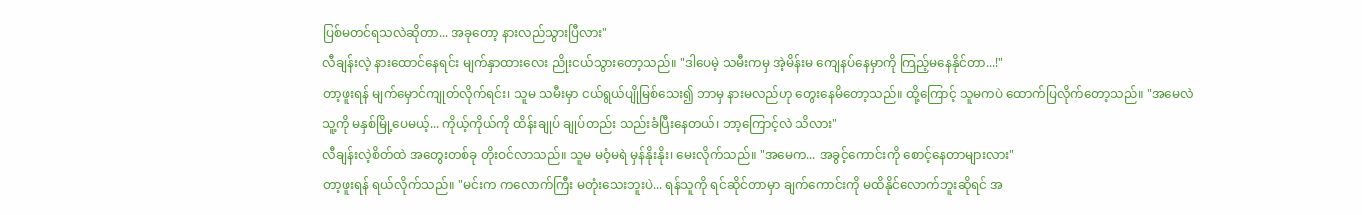ပြစ်မတင်ရသလဲဆိုတာ... အခုတော့ နားလည်သွားပြီလား"
လီချန်းလဲ့ နားထောင်နေရင်း မျက်နှာထားလေး ညိုးငယ်သွားတော့သည်။ "ဒါပေမဲ့ သမီးကမှ အဲ့မိန်းမ ကျေနပ်နေမှာကို ကြည့်မနေနိုင်တာ...!"
တာ့ဖူးရန် မျက်မှောင်ကျုတ်လိုက်ရင်း၊ သူမ သမီးမှာ ငယ်ရွယ်ပျိုမြစ်သေး၍ ဘာမှ နားမလည်ဟု တွေးနေမိတော့သည်။ ထို့ကြောင့် သူမကပဲ ထောက်ပြလိုက်တော့သည်။ "အမေလဲ သူ့ကို မနှစ်မြို့ပေမယ့်... ကိုယ့်ကိုယ်ကို ထိန်းချုပ် ချုပ်တည်း သည်းခံပြီးနေတယ်၊ ဘာ့ကြောင့်လဲ သိလား"
လီချန်းလဲ့စိတ်ထဲ အတွေးတစ်ခု တိုးဝင်လာသည်။ သူမ မဝံ့မရဲ မှန်နိုးနိုး၊ မေးလိုက်သည်။ "အမေက... အခွင့်ကောင်းကို စောင့်နေတာများလား"
တာ့ဖူးရန် ရယ်လိုက်သည်။ "မင်းက ကလောက်ကြီး မတုံးသေးဘူးပဲ... ရန်သူကို ရင်ဆိုင်တာမှာ ချက်ကောင်းကို မထိနိုင်လောက်ဘူးဆိုရင် အ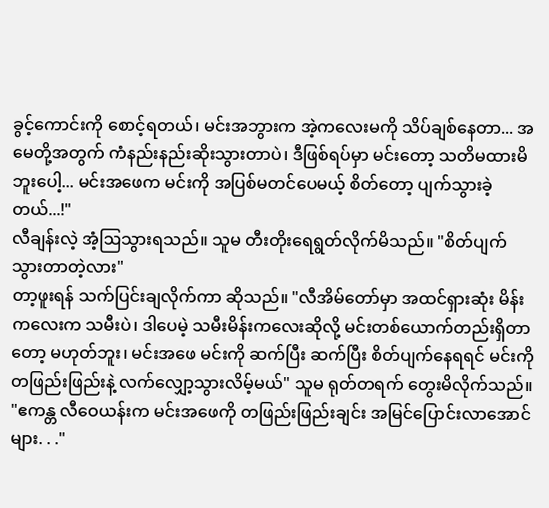ခွင့်ကောင်းကို စောင့်ရတယ်၊ မင်းအဘွားက အဲ့ကလေးမကို သိပ်ချစ်နေတာ... အမေတို့အတွက် ကံနည်းနည်းဆိုးသွားတာပဲ၊ ဒီဖြစ်ရပ်မှာ မင်းတော့ သတိမထားမိဘူးပေါ့... မင်းအဖေက မင်းကို အပြစ်မတင်ပေမယ့် စိတ်တော့ ပျက်သွားခဲ့တယ်...!"
လီချန်းလဲ့ အံ့ဩသွားရသည်။ သူမ တီးတိုးရေရွတ်လိုက်မိသည်။ "စိတ်ပျက်သွားတာတဲ့လား"
တာ့ဖူးရန် သက်ပြင်းချလိုက်ကာ ဆိုသည်။ "လီအိမ်တော်မှာ အထင်ရှားဆုံး မိန်းကလေးက သမီးပဲ၊ ဒါပေမဲ့ သမီးမိန်းကလေးဆိုလို့ မင်းတစ်ယောက်တည်းရှိတာတော့ မဟုတ်ဘူး၊ မင်းအဖေ မင်းကို ဆက်ပြီး ဆက်ပြီး စိတ်ပျက်နေရရင် မင်းကို တဖြည်းဖြည်းနဲ့ လက်လျှော့သွားလိမ့်မယ်" သူမ ရုတ်တရက် တွေးမိလိုက်သည်။ "ဧကန္တ လီဝေယန်းက မင်းအဖေကို တဖြည်းဖြည်းချင်း အမြင်ပြောင်းလာအောင်များ. . ."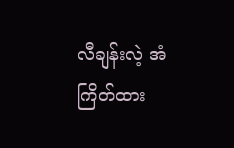လီချန်းလဲ့ အံကြိတ်ထား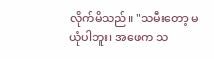လိုက်မိသည်။ "သမီးတော့ မယုံပါဘူး၊ အဖေက သ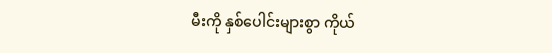မီးကို နှစ်ပေါင်းများစွာ ကိုယ်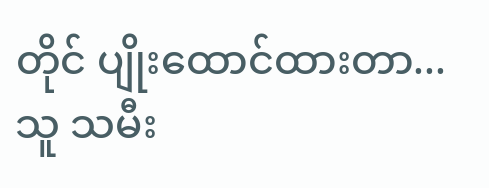တိုင် ပျိုးထောင်ထားတာ... သူ သမီး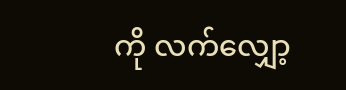ကို လက်လျှော့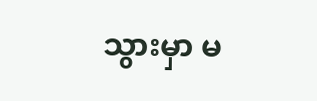သွားမှာ မ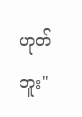ဟုတ်ဘူး"